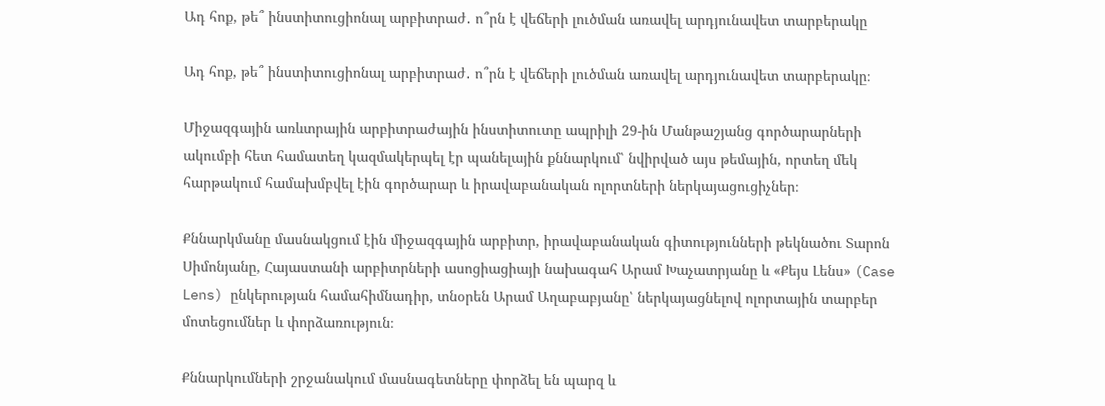Ադ հոք, թե՞ ինստիտուցիոնալ արբիտրաժ․ ո՞րն է վեճերի լուծման առավել արդյունավետ տարբերակը

Ադ հոք, թե՞ ինստիտուցիոնալ արբիտրաժ․ ո՞րն է վեճերի լուծման առավել արդյունավետ տարբերակը։

Միջազգային առևտրային արբիտրաժային ինստիտուտը ապրիլի 29-ին Մանթաշյանց գործարարների ակումբի հետ համատեղ կազմակերպել էր պանելային քննարկում՝ նվիրված այս թեմային, որտեղ մեկ հարթակում համախմբվել էին գործարար և իրավաբանական ոլորտների ներկայացուցիչներ։

Քննարկմանը մասնակցում էին միջազգային արբիտր, իրավաբանական գիտությունների թեկնածու Տարոն Սիմոնյանը, Հայաստանի արբիտրների ասոցիացիայի նախագահ Արամ Խաչատրյանը և «Քեյս Լենս» (Case Lens) ընկերության համահիմնադիր, տնօրեն Արամ Աղաբաբյանը՝ ներկայացնելով ոլորտային տարբեր մոտեցումներ և փորձառություն։

Քննարկումների շրջանակում մասնագետները փորձել են պարզ և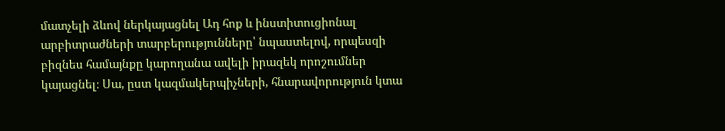մատչելի ձևով ներկայացնել Ադ հոք և ինստիտուցիոնալ արբիտրաժների տարբերությունները՝ նպաստելով, որպեսզի բիզնես համայնքը կարողանա ավելի իրազեկ որոշումներ կայացնել։ Սա, ըստ կազմակերպիչների, հնարավորություն կտա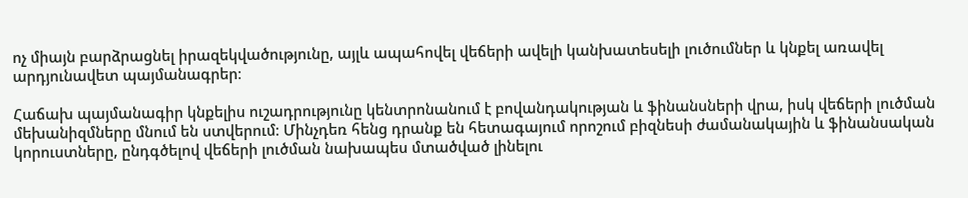ոչ միայն բարձրացնել իրազեկվածությունը, այլև ապահովել վեճերի ավելի կանխատեսելի լուծումներ և կնքել առավել արդյունավետ պայմանագրեր։

Հաճախ պայմանագիր կնքելիս ուշադրությունը կենտրոնանում է բովանդակության և ֆինանսների վրա, իսկ վեճերի լուծման մեխանիզմները մնում են ստվերում։ Մինչդեռ հենց դրանք են հետագայում որոշում բիզնեսի ժամանակային և ֆինանսական կորուստները, ընդգծելով վեճերի լուծման նախապես մտածված լինելու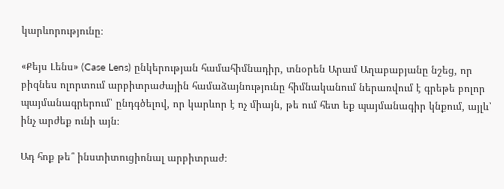կարևորությունը։

«Քեյս Լենս» (Case Lens) ընկերության համահիմնադիր, տնօրեն Արամ Աղաբաբյանը նշեց, որ բիզնես ոլորտում արբիտրաժային համաձայնությունը հիմնականում ներառվում է գրեթե բոլոր պայմանագրերում՝ ընդգծելով, որ կարևոր է ոչ միայն, թե ում հետ եք պայմանագիր կնքում, այլև՝ ինչ արժեք ունի այն։

Ադ հոք թե՞ ինստիտուցիոնալ արբիտրաժ։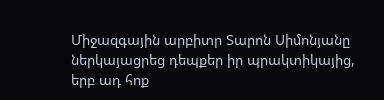Միջազգային արբիտր Տարոն Սիմոնյանը ներկայացրեց դեպքեր իր պրակտիկայից, երբ ադ հոք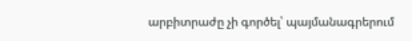արբիտրաժը չի գործել՝ պայմանագրերում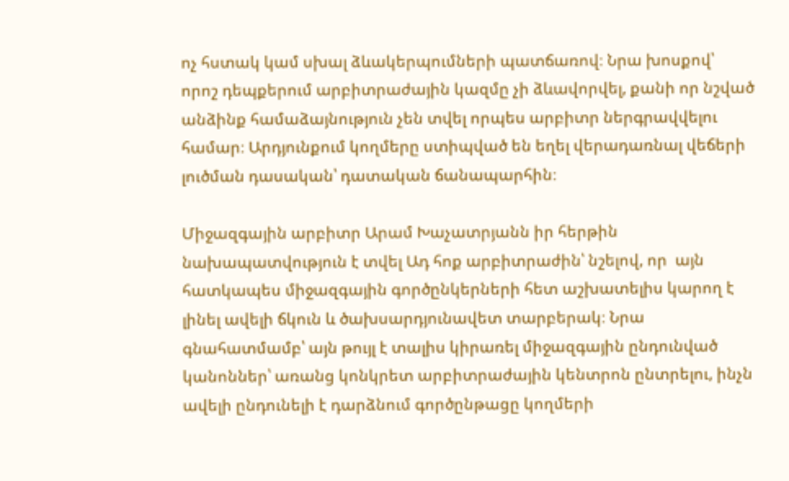ոչ հստակ կամ սխալ ձևակերպումների պատճառով։ Նրա խոսքով՝ որոշ դեպքերում արբիտրաժային կազմը չի ձևավորվել, քանի որ նշված անձինք համաձայնություն չեն տվել որպես արբիտր ներգրավվելու համար։ Արդյունքում կողմերը ստիպված են եղել վերադառնալ վեճերի լուծման դասական՝ դատական ճանապարհին։

Միջազգային արբիտր Արամ Խաչատրյանն իր հերթին նախապատվություն է տվել Ադ հոք արբիտրաժին՝ նշելով, որ  այն հատկապես միջազգային գործընկերների հետ աշխատելիս կարող է լինել ավելի ճկուն և ծախսարդյունավետ տարբերակ։ Նրա գնահատմամբ՝ այն թույլ է տալիս կիրառել միջազգային ընդունված կանոններ՝ առանց կոնկրետ արբիտրաժային կենտրոն ընտրելու, ինչն ավելի ընդունելի է դարձնում գործընթացը կողմերի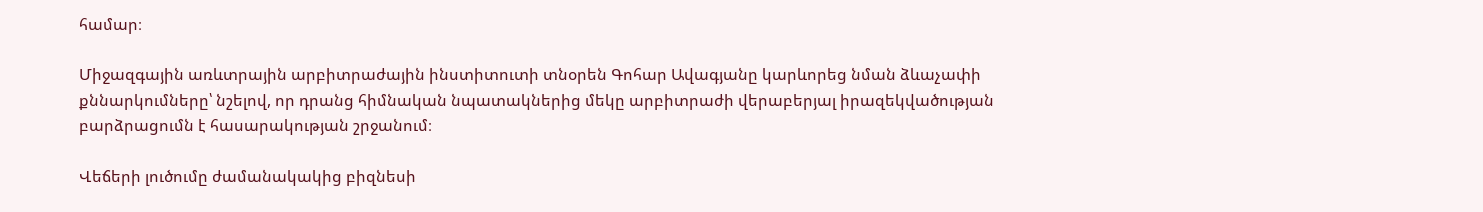համար։

Միջազգային առևտրային արբիտրաժային ինստիտուտի տնօրեն Գոհար Ավագյանը կարևորեց նման ձևաչափի քննարկումները՝ նշելով, որ դրանց հիմնական նպատակներից մեկը արբիտրաժի վերաբերյալ իրազեկվածության բարձրացումն է հասարակության շրջանում։

Վեճերի լուծումը ժամանակակից բիզնեսի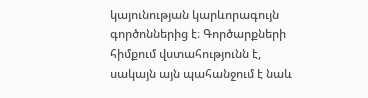կայունության կարևորագույն գործոններից է։ Գործարքների հիմքում վստահությունն է, սակայն այն պահանջում է նաև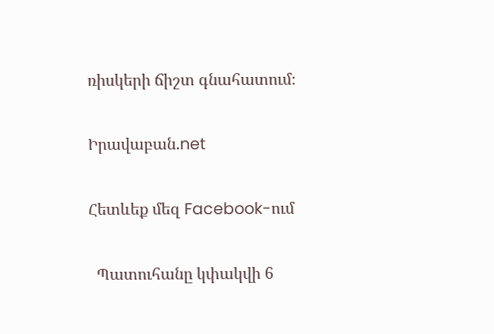ռիսկերի ճիշտ գնահատում։

Իրավաբան.net

Հետևեք մեզ Facebook-ում

  Պատուհանը կփակվի 6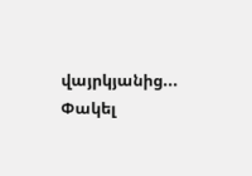վայրկյանից...   Փակել